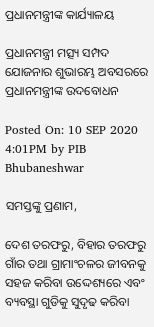ପ୍ରଧାନମନ୍ତ୍ରୀଙ୍କ କାର୍ଯ୍ୟାଳୟ

ପ୍ରଧାନମନ୍ତ୍ରୀ ମତ୍ସ୍ୟ ସମ୍ପଦ ଯୋଜନାର ଶୁଭାରମ୍ଭ ଅବସରରେ ପ୍ରଧାନମନ୍ତ୍ରୀଙ୍କ ଉଦବୋଧନ

Posted On: 10 SEP 2020 4:01PM by PIB Bhubaneshwar

ସମସ୍ତଙ୍କୁ ପ୍ରଣାମ,

ଦେଶ ତରଫରୁ, ବିହାର ତରଫରୁ ଗାଁର ତଥା ଗ୍ରାମାଂଚଳର ଜୀବନକୁ ସହଜ କରିବା ଉଦ୍ଦେଶ୍ୟରେ ଏବଂ ବ୍ୟବସ୍ଥା ଗୁଡିକୁ ସୁଦୃଢ କରିବା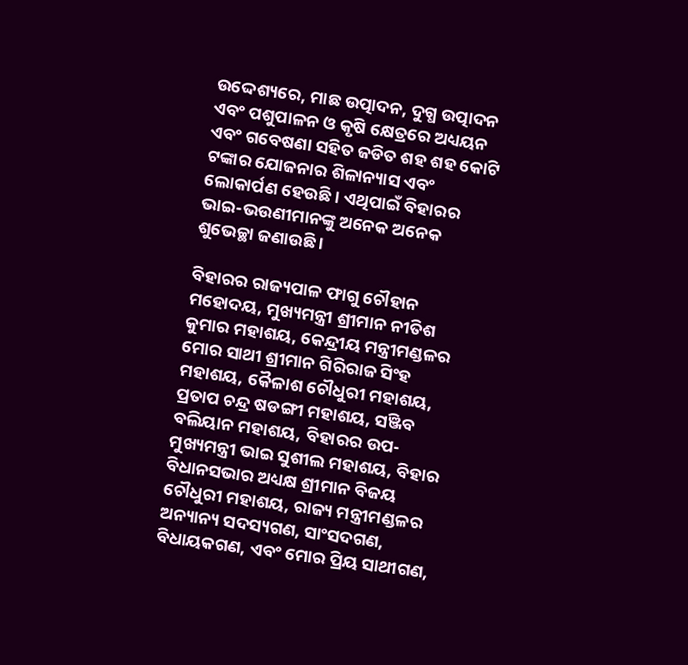ଉଦ୍ଦେଶ୍ୟରେ, ମାଛ ଉତ୍ପାଦନ, ଦୁଗ୍ଧ ଉତ୍ପାଦନ ଏବଂ ପଶୁପାଳନ ଓ କୃଷି କ୍ଷେତ୍ରରେ ଅଧ୍ୟୟନ ଏବଂ ଗବେଷଣା ସହିତ ଜଡିତ ଶହ ଶହ କୋଟି ଟଙ୍କାର ଯୋଜନାର ଶିଳାନ୍ୟାସ ଏବଂ ଲୋକାର୍ପଣ ହେଉଛି । ଏଥିପାଇଁ ବିହାରର ଭାଇ-ଭଉଣୀମାନଙ୍କୁ ଅନେକ ଅନେକ ଶୁଭେଚ୍ଛା ଜଣାଉଛି ।

ବିହାରର ରାଜ୍ୟପାଳ ଫାଗୁ ଚୌହାନ ମହୋଦୟ, ମୁଖ୍ୟମନ୍ତ୍ରୀ ଶ୍ରୀମାନ ନୀତିଶ କୁମାର ମହାଶୟ, କେନ୍ଦ୍ରୀୟ ମନ୍ତ୍ରୀମଣ୍ଡଳର ମୋର ସାଥୀ ଶ୍ରୀମାନ ଗିରିରାଜ ସିଂହ ମହାଶୟ, କୈଳାଶ ଚୌଧୁରୀ ମହାଶୟ, ପ୍ରତାପ ଚନ୍ଦ୍ର ଷଡଙ୍ଗୀ ମହାଶୟ, ସଞ୍ଜିବ ବଲିୟାନ ମହାଶୟ, ବିହାରର ଉପ-ମୁଖ୍ୟମନ୍ତ୍ରୀ ଭାଇ ସୁଶୀଲ ମହାଶୟ, ବିହାର ବିଧାନସଭାର ଅଧ୍ୟକ୍ଷ ଶ୍ରୀମାନ ବିଜୟ ଚୌଧୁରୀ ମହାଶୟ, ରାଜ୍ୟ ମନ୍ତ୍ରୀମଣ୍ଡଳର ଅନ୍ୟାନ୍ୟ ସଦସ୍ୟଗଣ, ସାଂସଦଗଣ, ବିଧାୟକଗଣ, ଏବଂ ମୋର ପ୍ରିୟ ସାଥୀଗଣ,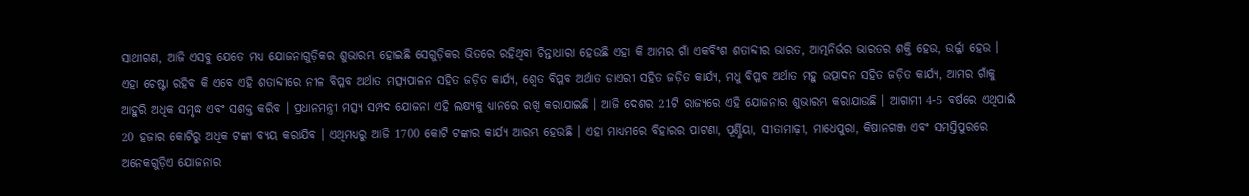ସାଥୀଗଣ, ଆଜି ଏସବୁ ଯେତେ ମଧ୍ୟ ଯୋଜନାଗୁଡ଼ିକର ଶୁଭାରମ୍ଭ ହୋଇଛି ସେଗୁଡ଼ିକର ଭିତରେ ରହିଥିବା ଚିନ୍ତାଧାରା ହେଉଛି ଏହା କି ଆମର ଗାଁ ଏକବିଂଶ ଶତାବ୍ଦୀର ଭାରତ, ଆତ୍ମନିର୍ଭର ଭାରତର ଶକ୍ତି ହେଉ, ଉର୍ଜ୍ଜା ହେଉ । ଏହା ଚେଷ୍ଟା ରହିବ କି ଏବେ ଏହି ଶତାବ୍ଦୀରେ ନୀଳ ବିପ୍ଳବ ଅର୍ଥାତ ମତ୍ସ୍ୟପାଳନ ସହିତ ଜଡ଼ିତ କାର୍ଯ୍ୟ, ଶ୍ୱେତ ବିପ୍ଳବ ଅର୍ଥାତ ଡାଏରୀ ସହିତ ଜଡ଼ିତ କାର୍ଯ୍ୟ, ମଧୁ ବିପ୍ଳବ ଅର୍ଥାତ ମହୁ ଉତ୍ପାଦନ ସହିତ ଜଡ଼ିତ କାର୍ଯ୍ୟ, ଆମର ଗାଁକୁ ଆହୁରି ଅଧିକ ସମୃଦ୍ଧ ଏବଂ ସଶକ୍ତ କରିବ । ପ୍ରଧାନମନ୍ତ୍ରୀ ମତ୍ସ୍ୟ ସମ୍ପଦ ଯୋଜନା ଏହି ଲକ୍ଷ୍ୟକୁ ଧ୍ୟାନରେ ରଖି କରାଯାଇଛି । ଆଜି ଦେଶର 21ଟି ରାଜ୍ୟରେ ଏହି ଯୋଜନାର ଶୁଭାରମ୍ଭ କରାଯାଉଛି । ଆଗାମୀ 4-5 ବର୍ଷରେ ଏଥିପାଇଁ 20 ହଜାର କୋଟିରୁ ଅଧିକ ଟଙ୍କା ବ୍ୟୟ କରାଯିବ । ଏଥିମଧ୍ୟରୁ ଆଜି 1700 କୋଟି ଟଙ୍କାର କାର୍ଯ୍ୟ ଆରମ୍ଭ ହେଉଛି । ଏହା ମାଧ୍ୟମରେ ବିହାରର ପାଟଣା, ପୂର୍ଣ୍ଣିୟା, ସୀତାମାଢ଼ୀ, ମାଧେପୁରା, କିଷାନଗଞ୍ଜ ଏବଂ ସମସ୍ତିପୁରରେ ଅନେକଗୁଡ଼ିଏ ଯୋଜନାର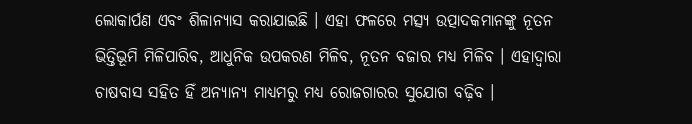ଲୋକାର୍ପଣ ଏବଂ ଶିଳାନ୍ୟାସ କରାଯାଇଛି । ଏହା ଫଳରେ ମତ୍ସ୍ୟ ଉତ୍ପାଦକମାନଙ୍କୁ ନୂତନ ଭିତ୍ତିଭୂମି ମିଳିପାରିବ, ଆଧୁନିକ ଉପକରଣ ମିଳିବ, ନୂତନ ବଜାର ମଧ୍ୟ ମିଳିବ । ଏହାଦ୍ୱାରା ଚାଷବାସ ସହିତ ହିଁ ଅନ୍ୟାନ୍ୟ ମାଧ୍ୟମରୁ ମଧ୍ୟ ରୋଜଗାରର ସୁଯୋଗ ବଢ଼ିବ ।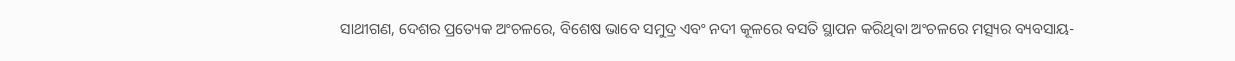ସାଥୀଗଣ, ଦେଶର ପ୍ରତ୍ୟେକ ଅଂଚଳରେ, ବିଶେଷ ଭାବେ ସମୁଦ୍ର ଏବଂ ନଦୀ କୂଳରେ ବସତି ସ୍ଥାପନ କରିଥିବା ଅଂଚଳରେ ମତ୍ସ୍ୟର ବ୍ୟବସାୟ-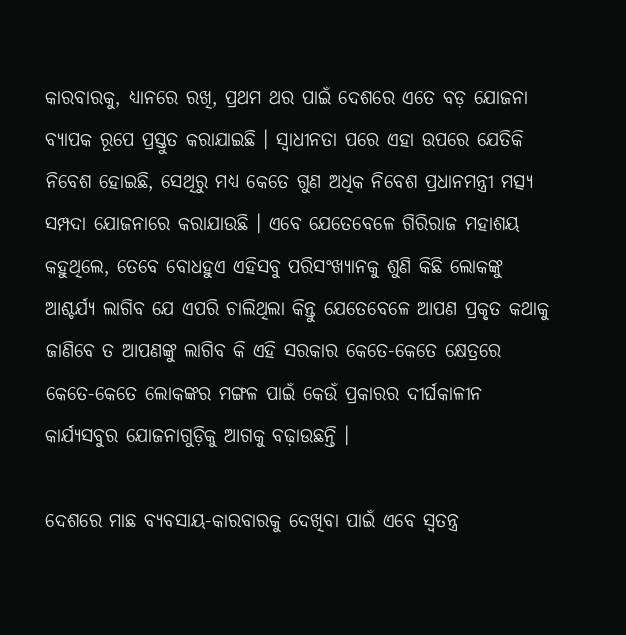କାରବାରକୁ, ଧ୍ୟାନରେ ରଖି, ପ୍ରଥମ ଥର ପାଇଁ ଦେଶରେ ଏତେ ବଡ଼ ଯୋଜନା ବ୍ୟାପକ ରୂପେ ପ୍ରସ୍ତୁତ କରାଯାଇଛି । ସ୍ୱାଧୀନତା ପରେ ଏହା ଉପରେ ଯେତିକି ନିବେଶ ହୋଇଛି, ସେଥିରୁ ମଧ୍ୟ କେତେ ଗୁଣ ଅଧିକ ନିବେଶ ପ୍ରଧାନମନ୍ତ୍ରୀ ମତ୍ସ୍ୟ ସମ୍ପଦା ଯୋଜନାରେ କରାଯାଉଛି । ଏବେ ଯେତେବେଳେ ଗିରିରାଜ ମହାଶୟ କହୁଥିଲେ, ତେବେ ବୋଧହୁଏ ଏହିସବୁ ପରିସଂଖ୍ୟାନକୁ ଶୁଣି କିଛି ଲୋକଙ୍କୁ ଆଶ୍ଚର୍ଯ୍ୟ ଲାଗିବ ଯେ ଏପରି ଚାଲିଥିଲା କିନ୍ତୁ ଯେତେବେଳେ ଆପଣ ପ୍ରକୃତ କଥାକୁ ଜାଣିବେ ତ ଆପଣଙ୍କୁ ଲାଗିବ କି ଏହି ସରକାର କେତେ-କେତେ କ୍ଷେତ୍ରରେ କେତେ-କେତେ ଲୋକଙ୍କର ମଙ୍ଗଳ ପାଇଁ କେଉଁ ପ୍ରକାରର ଦୀର୍ଘକାଳୀନ କାର୍ଯ୍ୟସବୁର ଯୋଜନାଗୁଡ଼ିକୁ ଆଗକୁ ବଢ଼ାଉଛନ୍ତି ।

ଦେଶରେ ମାଛ ବ୍ୟବସାୟ-କାରବାରକୁ ଦେଖିବା ପାଇଁ ଏବେ ସ୍ୱତନ୍ତ୍ର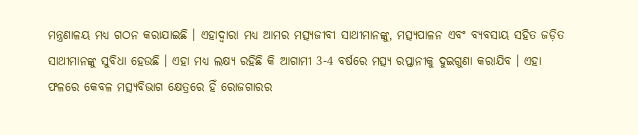ମନ୍ତ୍ରଣାଳୟ ମଧ୍ୟ ଗଠନ କରାଯାଇଛି । ଏହାଦ୍ୱାରା ମଧ୍ୟ ଆମର ମତ୍ସ୍ୟଜୀବୀ ସାଥୀମାନଙ୍କୁ, ମତ୍ସ୍ୟପାଳନ ଏବଂ ବ୍ୟବସାୟ ସହିତ ଜଡ଼ିତ ସାଥୀମାନଙ୍କୁ ସୁବିଧା ହେଉଛି । ଏହା ମଧ୍ୟ ଲକ୍ଷ୍ୟ ରହିଛି କି ଆଗାମୀ 3-4 ବର୍ଷରେ ମତ୍ସ୍ୟ ରପ୍ତାନୀକୁ ଦୁଇଗୁଣା କରାଯିବ । ଏହା ଫଳରେ କେବଳ ମତ୍ସ୍ୟବିଭାଗ କ୍ଷେତ୍ରରେ ହିଁ ରୋଜଗାରର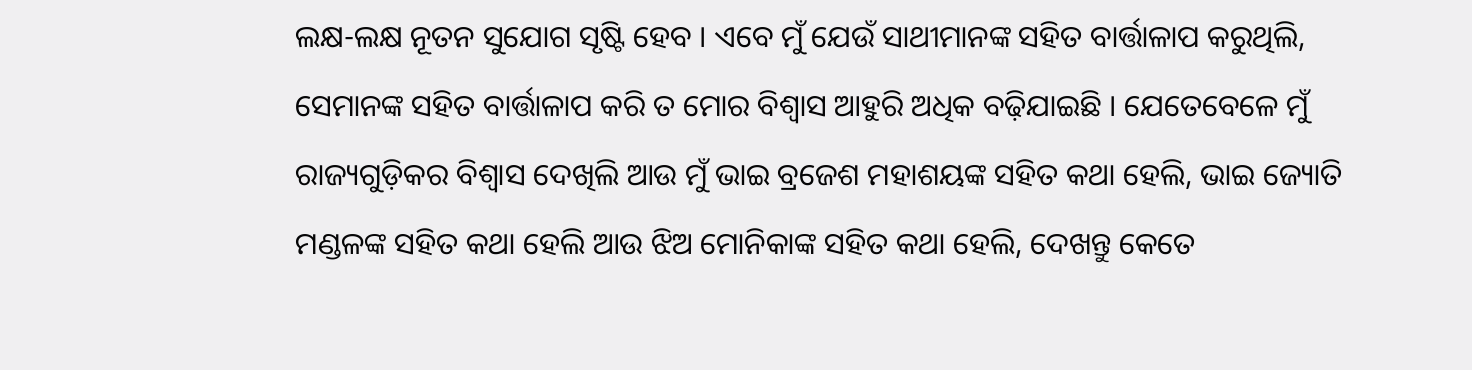ଲକ୍ଷ-ଲକ୍ଷ ନୂତନ ସୁଯୋଗ ସୃଷ୍ଟି ହେବ । ଏବେ ମୁଁ ଯେଉଁ ସାଥୀମାନଙ୍କ ସହିତ ବାର୍ତ୍ତାଳାପ କରୁଥିଲି, ସେମାନଙ୍କ ସହିତ ବାର୍ତ୍ତାଳାପ କରି ତ ମୋର ବିଶ୍ୱାସ ଆହୁରି ଅଧିକ ବଢ଼ିଯାଇଛି । ଯେତେବେଳେ ମୁଁ ରାଜ୍ୟଗୁଡ଼ିକର ବିଶ୍ୱାସ ଦେଖିଲି ଆଉ ମୁଁ ଭାଇ ବ୍ରଜେଶ ମହାଶୟଙ୍କ ସହିତ କଥା ହେଲି, ଭାଇ ଜ୍ୟୋତି ମଣ୍ଡଳଙ୍କ ସହିତ କଥା ହେଲି ଆଉ ଝିଅ ମୋନିକାଙ୍କ ସହିତ କଥା ହେଲି, ଦେଖନ୍ତୁ କେତେ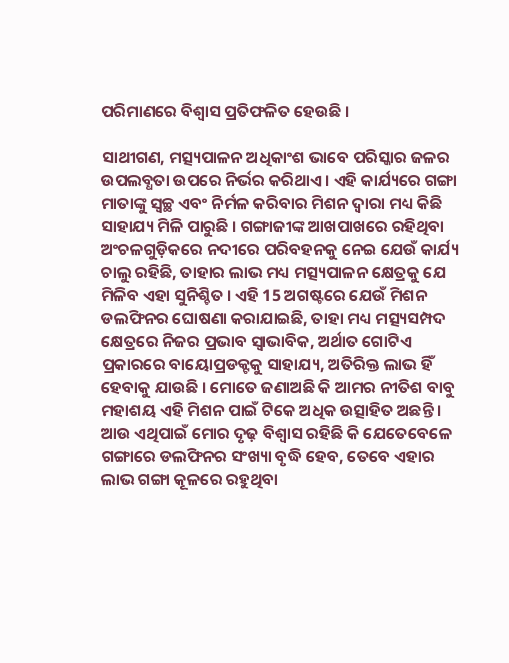ପରିମାଣରେ ବିଶ୍ୱାସ ପ୍ରତିଫଳିତ ହେଉଛି ।

ସାଥୀଗଣ, ମତ୍ସ୍ୟପାଳନ ଅଧିକାଂଶ ଭାବେ ପରିସ୍କାର ଜଳର ଉପଲବ୍ଧତା ଉପରେ ନିର୍ଭର କରିଥାଏ । ଏହି କାର୍ଯ୍ୟରେ ଗଙ୍ଗା ମାତାଙ୍କୁ ସ୍ୱଚ୍ଛ ଏବଂ ନିର୍ମଳ କରିବାର ମିଶନ ଦ୍ୱାରା ମଧ୍ୟ କିଛି ସାହାଯ୍ୟ ମିଳି ପାରୁଛି । ଗଙ୍ଗାଜୀଙ୍କ ଆଖପାଖରେ ରହିଥିବା ଅଂଚଳଗୁଡ଼ିକରେ ନଦୀରେ ପରିବହନକୁ ନେଇ ଯେଉଁ କାର୍ଯ୍ୟ ଚାଲୁ ରହିଛି, ତାହାର ଲାଭ ମଧ୍ୟ ମତ୍ସ୍ୟପାଳନ କ୍ଷେତ୍ରକୁ ଯେ ମିଳିବ ଏହା ସୁନିଶ୍ଚିତ । ଏହି 15 ଅଗଷ୍ଟରେ ଯେଉଁ ମିଶନ ଡଲଫିନର ଘୋଷଣା କରାଯାଇଛି, ତାହା ମଧ୍ୟ ମତ୍ସ୍ୟସମ୍ପଦ କ୍ଷେତ୍ରରେ ନିଜର ପ୍ରଭାବ ସ୍ୱାଭାବିକ, ଅର୍ଥାତ ଗୋଟିଏ ପ୍ରକାରରେ ବାୟୋପ୍ରଡକ୍ଟକୁ ସାହାଯ୍ୟ, ଅତିରିକ୍ତ ଲାଭ ହିଁ ହେବାକୁ ଯାଉଛି । ମୋତେ ଜଣାଅଛି କି ଆମର ନୀତିଶ ବାବୁ ମହାଶୟ ଏହି ମିଶନ ପାଇଁ ଟିକେ ଅଧିକ ଉତ୍ସାହିତ ଅଛନ୍ତି । ଆଉ ଏଥିପାଇଁ ମୋର ଦୃଢ଼ ବିଶ୍ୱାସ ରହିଛି କି ଯେତେବେଳେ ଗଙ୍ଗାରେ ଡଲଫିନର ସଂଖ୍ୟା ବୃଦ୍ଧି ହେବ, ତେବେ ଏହାର ଲାଭ ଗଙ୍ଗା କୂଳରେ ରହୁଥିବା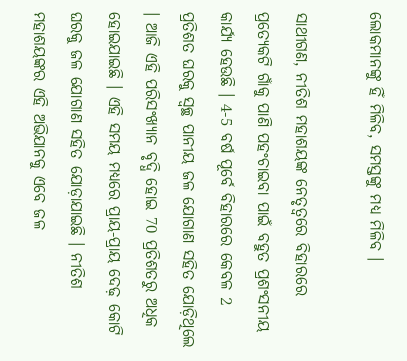ଲୋକମାନଙ୍କୁ ହିଁ ମିଳିବ, ସମସ୍ତଙ୍କୁ ମଧ୍ୟ ମିଳିବ ।

ସାଥୀଗଣ, ନୀତିଶ ମହାଶୟଙ୍କ ନେତୃତ୍ୱରେ ବିହାରରେ ପ୍ରତ୍ୟେକଟି ଗାଁକୁ ପାଣି ପହଂଚାଇବା ପାଇଁ ବହୁତ ପ୍ରଶଂସନୀୟ କାର୍ଯ୍ୟ ହେଉଛି । 4-5 ବର୍ଷ ପୂର୍ବେ ବିହାରରେ କେବଳ 2 ପ୍ରତିଶତ ଘରକୁ ସ୍ୱଚ୍ଛ ପାନୀୟ ଜଳ ଯୋଗାଣ ସହିତ ଯୋଡ଼ିଥିଲେ । ଆଜି ଏହି ପରିସଂଖ୍ୟାନ ବୃଦ୍ଧି ହୋଇ 70 ପ୍ରତିଶତରୁ ଅଧିକ ହୋଇଯାଇଛି । ଏହି ସମୟ ମଧ୍ୟରେ ପ୍ରାୟ-ପ୍ରାୟ ଦେଢ଼ କୋଟି ଘରକୁ ଜଳ ଯୋଗାଣ ସହିତ ଯୋଡ଼ାଯାଇଛି । ନୀତିଶ ମହାଶୟଙ୍କର ଏହି ଅଭିଯାନକୁ ଏବେ ଜଳ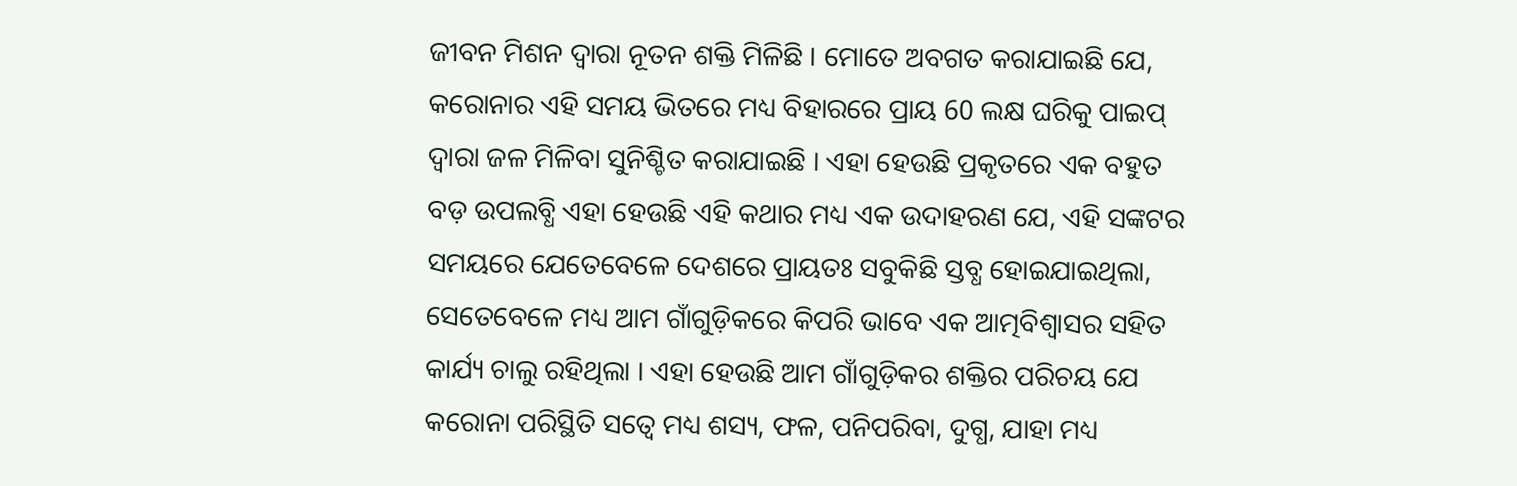ଜୀବନ ମିଶନ ଦ୍ୱାରା ନୂତନ ଶକ୍ତି ମିଳିଛି । ମୋତେ ଅବଗତ କରାଯାଇଛି ଯେ, କରୋନାର ଏହି ସମୟ ଭିତରେ ମଧ୍ୟ ବିହାରରେ ପ୍ରାୟ 60 ଲକ୍ଷ ଘରିକୁ ପାଇପ୍ ଦ୍ୱାରା ଜଳ ମିଳିବା ସୁନିଶ୍ଚିତ କରାଯାଇଛି । ଏହା ହେଉଛି ପ୍ରକୃତରେ ଏକ ବହୁତ ବଡ଼ ଉପଲବ୍ଧି ଏହା ହେଉଛି ଏହି କଥାର ମଧ୍ୟ ଏକ ଉଦାହରଣ ଯେ, ଏହି ସଙ୍କଟର ସମୟରେ ଯେତେବେଳେ ଦେଶରେ ପ୍ରାୟତଃ ସବୁକିଛି ସ୍ତବ୍ଧ ହୋଇଯାଇଥିଲା, ସେତେବେଳେ ମଧ୍ୟ ଆମ ଗାଁଗୁଡ଼ିକରେ କିପରି ଭାବେ ଏକ ଆତ୍ମବିଶ୍ୱାସର ସହିତ କାର୍ଯ୍ୟ ଚାଲୁ ରହିଥିଲା । ଏହା ହେଉଛି ଆମ ଗାଁଗୁଡ଼ିକର ଶକ୍ତିର ପରିଚୟ ଯେ କରୋନା ପରିସ୍ଥିତି ସତ୍ୱେ ମଧ୍ୟ ଶସ୍ୟ, ଫଳ, ପନିପରିବା, ଦୁଗ୍ଧ, ଯାହା ମଧ୍ୟ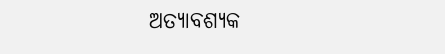ଅତ୍ୟାବଶ୍ୟକ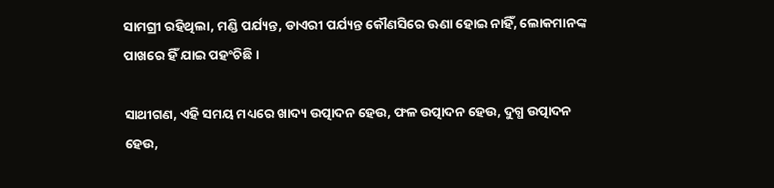ସାମଗ୍ରୀ ରହିଥିଲା, ମଣ୍ଡି ପର୍ଯ୍ୟନ୍ତ, ଡାଏରୀ ପର୍ଯ୍ୟନ୍ତ କୌଣସିରେ ଊଣା ହୋଇ ନାହିଁ, ଲୋକମାନଙ୍କ ପାଖରେ ହିଁ ଯାଇ ପହଂଚିଛି ।

ସାଥୀଗଣ, ଏହି ସମୟ ମଧ୍ୟରେ ଖାଦ୍ୟ ଉତ୍ପାଦନ ହେଉ, ଫଳ ଉତ୍ପାଦନ ହେଉ, ଦୁଗ୍ଧ ଉତ୍ପାଦନ ହେଉ,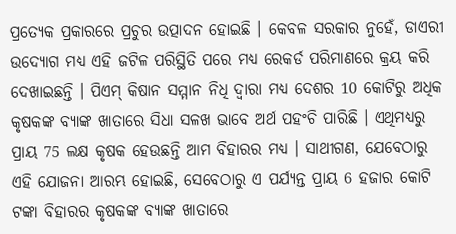ପ୍ରତ୍ୟେକ ପ୍ରକାରରେ ପ୍ରଚୁର ଉତ୍ପାଦନ ହୋଇଛି । କେବଳ ସରକାର ନୁହେଁ, ଡାଏରୀ ଉଦ୍ୟୋଗ ମଧ୍ୟ ଏହି ଜଟିଳ ପରିସ୍ଥିତି ପରେ ମଧ୍ୟ ରେକର୍ଡ ପରିମାଣରେ କ୍ରୟ କରି ଦେଖାଇଛନ୍ତି । ପିଏମ୍ କିଷାନ ସମ୍ମାନ ନିଧି ଦ୍ୱାରା ମଧ୍ୟ ଦେଶର 10 କୋଟିରୁ ଅଧିକ କୃଷକଙ୍କ ବ୍ୟାଙ୍କ ଖାତାରେ ସିଧା ସଳଖ ଭାବେ ଅର୍ଥ ପହଂଚି ପାରିଛି । ଏଥିମଧ୍ୟରୁ ପ୍ରାୟ 75 ଲକ୍ଷ କୃଷକ ହେଉଛନ୍ତି ଆମ ବିହାରର ମଧ୍ୟ । ସାଥୀଗଣ, ଯେବେଠାରୁ ଏହି ଯୋଜନା ଆରମ୍ଭ ହୋଇଛି, ସେବେଠାରୁ ଏ ପର୍ଯ୍ୟନ୍ତ ପ୍ରାୟ 6 ହଜାର କୋଟି ଟଙ୍କା ବିହାରର କୃଷକଙ୍କ ବ୍ୟାଙ୍କ ଖାତାରେ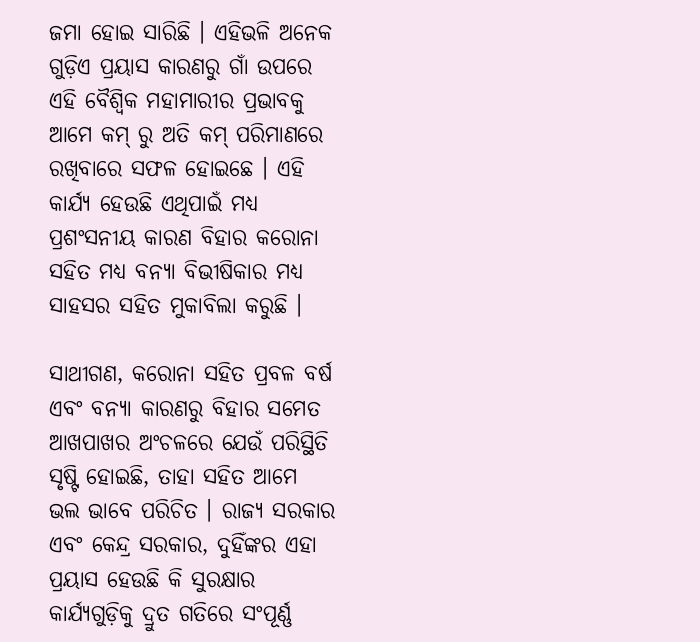ଜମା ହୋଇ ସାରିଛି । ଏହିଭଳି ଅନେକ ଗୁଡ଼ିଏ ପ୍ରୟାସ କାରଣରୁ ଗାଁ ଉପରେ ଏହି ବୈଶ୍ୱିକ ମହାମାରୀର ପ୍ରଭାବକୁ ଆମେ କମ୍ ରୁ ଅତି କମ୍ ପରିମାଣରେ ରଖିବାରେ ସଫଳ ହୋଇଛେ । ଏହି କାର୍ଯ୍ୟ ହେଉଛି ଏଥିପାଇଁ ମଧ୍ୟ ପ୍ରଶଂସନୀୟ କାରଣ ବିହାର କରୋନା ସହିତ ମଧ୍ୟ ବନ୍ୟା ବିଭୀଷିକାର ମଧ୍ୟ ସାହସର ସହିତ ମୁକାବିଲା କରୁଛି ।

ସାଥୀଗଣ, କରୋନା ସହିତ ପ୍ରବଳ ବର୍ଷ ଏବଂ ବନ୍ୟା କାରଣରୁ ବିହାର ସମେତ ଆଖପାଖର ଅଂଚଳରେ ଯେଉଁ ପରିସ୍ଥିତି ସୃଷ୍ଟି ହୋଇଛି, ତାହା ସହିତ ଆମେ ଭଲ ଭାବେ ପରିଚିତ । ରାଜ୍ୟ ସରକାର ଏବଂ କେନ୍ଦ୍ର ସରକାର, ଦୁହିଁଙ୍କର ଏହା ପ୍ରୟାସ ହେଉଛି କି ସୁରକ୍ଷାର କାର୍ଯ୍ୟଗୁଡ଼ିକୁ ଦ୍ରୁତ ଗତିରେ ସଂପୂର୍ଣ୍ଣ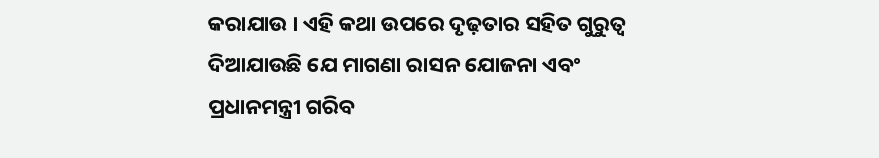କରାଯାଉ । ଏହି କଥା ଉପରେ ଦୃଢ଼ତାର ସହିତ ଗୁରୁତ୍ୱ ଦିଆଯାଉଛି ଯେ ମାଗଣା ରାସନ ଯୋଜନା ଏବଂ ପ୍ରଧାନମନ୍ତ୍ରୀ ଗରିବ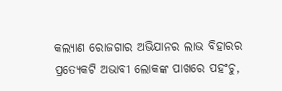କଲ୍ୟାଣ ରୋଜଗାର ଅଭିଯାନର ଲାଭ ବିହାରର ପ୍ରତ୍ୟେକଟି ଅଭାବୀ ଲୋକଙ୍କ ପାଖରେ ପହଂଚୁ,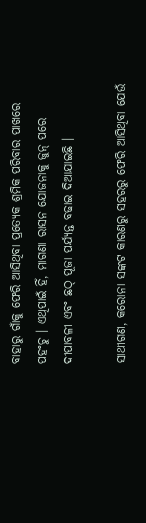ବାହାରୁ ଗାଁକୁ ଫେରି ଆସିଥିବା ପ୍ରତ୍ୟେକ ଶ୍ରମିକ ପରିବାର ପାଖରେ ପହଂଚୁ । ଏଥିପାଇଁ ହିଁ, ମାଗଣା ରାସନ ଯୋଜନାକୁ ଜୁନ୍ ପରେ ଦୀପାବଳୀ ଏବଂ ଛଠ୍ ପୂଜା ପର୍ଯ୍ୟନ୍ତ ବଢାଇ ଦିଆଯାଇଛି ।

ସାଥୀଗଣ, କରୋନା ସଙ୍କଟ କାରଣରୁ ସହରରୁ ଫେରି ଆସିଥିବା ଯେଉଁ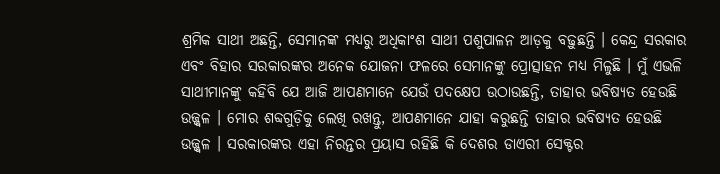ଶ୍ରମିକ ସାଥୀ ଅଛନ୍ତି, ସେମାନଙ୍କ ମଧ୍ୟରୁ ଅଧିକାଂଶ ସାଥୀ ପଶୁପାଳନ ଆଡ଼କୁ ବଢ଼ୁଛନ୍ତି । କେନ୍ଦ୍ର ସରକାର ଏବଂ ବିହାର ସରକାରଙ୍କର ଅନେକ ଯୋଜନା ଫଳରେ ସେମାନଙ୍କୁ ପ୍ରୋତ୍ସାହନ ମଧ୍ୟ ମିଳୁଛି । ମୁଁ ଏଭଳି ସାଥୀମାନଙ୍କୁ କହିବି ଯେ ଆଜି ଆପଣମାନେ ଯେଉଁ ପଦକ୍ଷେପ ଉଠାଉଛନ୍ତି, ତାହାର ଭବିଷ୍ୟତ ହେଉଛି ଉଜ୍ଜ୍ୱଳ । ମୋର ଶବ୍ଦଗୁଡ଼ିକୁ ଲେଖି ରଖନ୍ତୁ, ଆପଣମାନେ ଯାହା କରୁଛନ୍ତି ତାହାର ଭବିଷ୍ୟତ ହେଉଛି ଉଜ୍ଜ୍ୱଳ । ସରକାରଙ୍କର ଏହା ନିରନ୍ତର ପ୍ରୟାସ ରହିଛି କି ଦେଶର ଡାଏରୀ ସେକ୍ଟର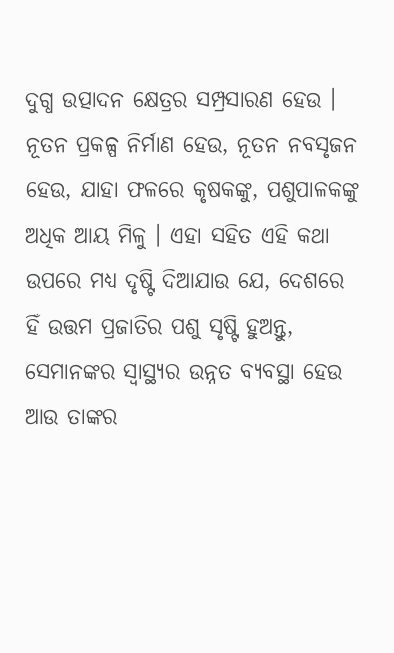ଦୁଗ୍ଧ ଉତ୍ପାଦନ କ୍ଷେତ୍ରର ସମ୍ପ୍ରସାରଣ ହେଉ । ନୂତନ ପ୍ରକଳ୍ପ ନିର୍ମାଣ ହେଉ, ନୂତନ ନବସୃଜନ ହେଉ, ଯାହା ଫଳରେ କୃଷକଙ୍କୁ, ପଶୁପାଳକଙ୍କୁ ଅଧିକ ଆୟ ମିଳୁ । ଏହା ସହିତ ଏହି କଥା ଉପରେ ମଧ୍ୟ ଦୃଷ୍ଟି ଦିଆଯାଉ ଯେ, ଦେଶରେ ହିଁ ଉତ୍ତମ ପ୍ରଜାତିର ପଶୁ ସୃଷ୍ଟି ହୁଅନ୍ତୁ, ସେମାନଙ୍କର ସ୍ୱାସ୍ଥ୍ୟର ଉନ୍ନତ ବ୍ୟବସ୍ଥା ହେଉ ଆଉ ତାଙ୍କର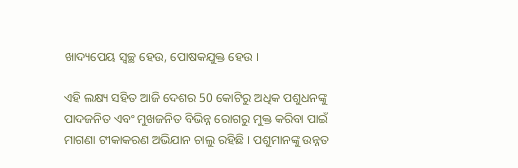ଖାଦ୍ୟପେୟ ସ୍ୱଚ୍ଛ ହେଉ, ପୋଷକଯୁକ୍ତ ହେଉ ।

ଏହି ଲକ୍ଷ୍ୟ ସହିତ ଆଜି ଦେଶର 50 କୋଟିରୁ ଅଧିକ ପଶୁଧନଙ୍କୁ ପାଦଜନିତ ଏବଂ ମୁଖଜନିତ ବିଭିନ୍ନ ରୋଗରୁ ମୁକ୍ତ କରିବା ପାଇଁ ମାଗଣା ଟୀକାକରଣ ଅଭିଯାନ ଚାଲୁ ରହିଛି । ପଶୁମାନଙ୍କୁ ଉନ୍ନତ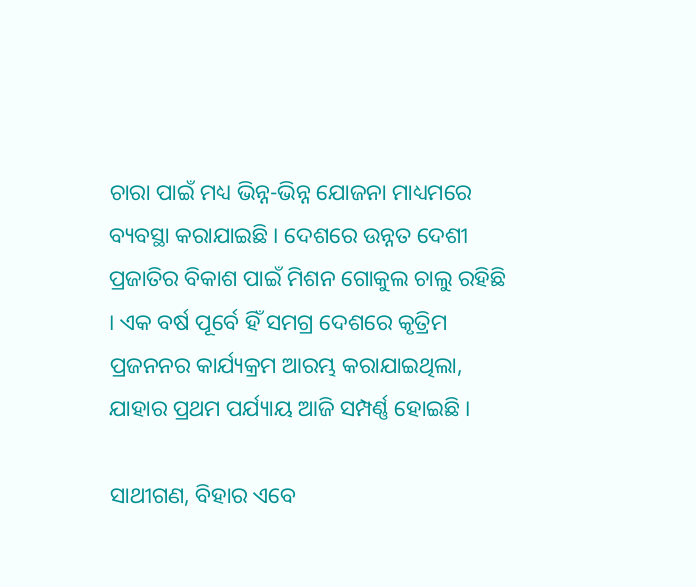ଚାରା ପାଇଁ ମଧ୍ୟ ଭିନ୍ନ-ଭିନ୍ନ ଯୋଜନା ମାଧ୍ୟମରେ ବ୍ୟବସ୍ଥା କରାଯାଇଛି । ଦେଶରେ ଉନ୍ନତ ଦେଶୀ ପ୍ରଜାତିର ବିକାଶ ପାଇଁ ମିଶନ ଗୋକୁଲ ଚାଲୁ ରହିଛି । ଏକ ବର୍ଷ ପୂର୍ବେ ହିଁ ସମଗ୍ର ଦେଶରେ କୃତ୍ରିମ ପ୍ରଜନନର କାର୍ଯ୍ୟକ୍ରମ ଆରମ୍ଭ କରାଯାଇଥିଲା, ଯାହାର ପ୍ରଥମ ପର୍ଯ୍ୟାୟ ଆଜି ସମ୍ପର୍ଣ୍ଣ ହୋଇଛି ।

ସାଥୀଗଣ, ବିହାର ଏବେ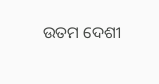ଉତମ ଦେଶୀ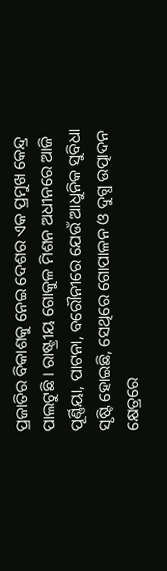ପ୍ରଜାତିର ବିକାଶକୁ ନେଇ ଦେଶର ଏକ ପ୍ରମୁଖ କେନ୍ଦ୍ର ପାଲଟୁଛି । ରାଷ୍ଟ୍ରୀୟ ଗୋକୁଳ ମିଶନ ଅଧୀନରେ ଆଜି ପୂର୍ଣ୍ଣିୟା, ପାଟନା, ବରୌନୀରେ ଯେଉଁ ଆଧୁନିକ ସୁବିଧା ସୃଷ୍ଟି ହୋଇଛି, ସେଥିରେ ଗୋପାଳନ ଓ ଦୁଗ୍ଧ ଉତ୍ପାଦନ କ୍ଷେତ୍ରରେ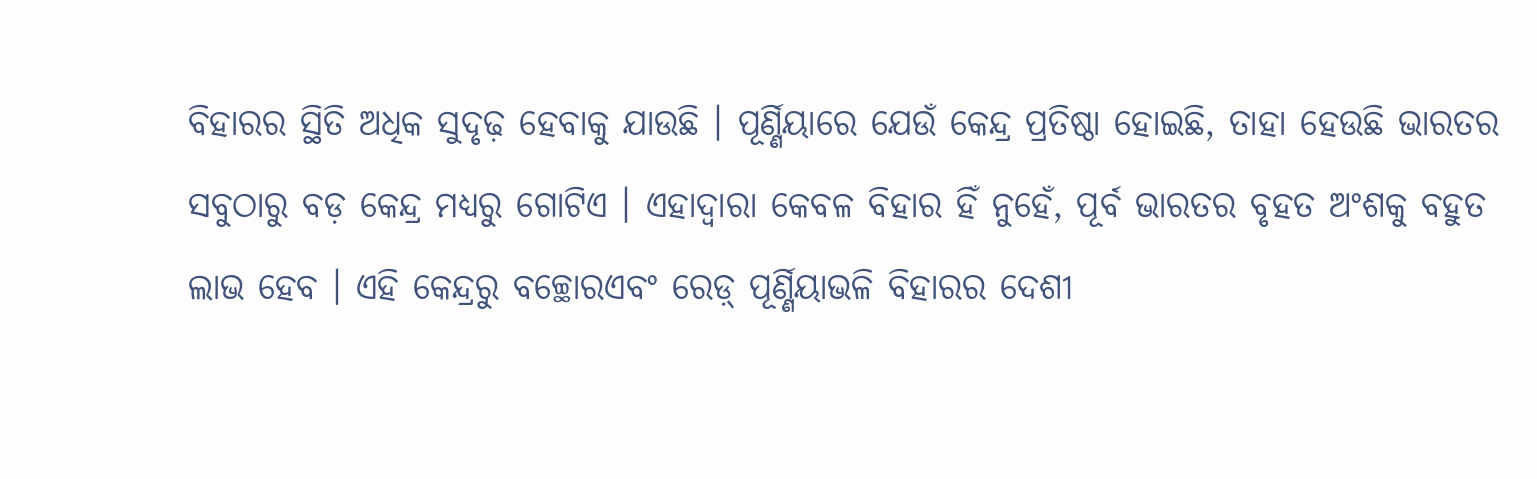ବିହାରର ସ୍ଥିତି ଅଧିକ ସୁଦୃଢ଼ ହେବାକୁ ଯାଉଛି । ପୂର୍ଣ୍ଣିୟାରେ ଯେଉଁ କେନ୍ଦ୍ର ପ୍ରତିଷ୍ଠା ହୋଇଛି, ତାହା ହେଉଛି ଭାରତର ସବୁଠାରୁ ବଡ଼ କେନ୍ଦ୍ର ମଧ୍ୟରୁ ଗୋଟିଏ । ଏହାଦ୍ୱାରା କେବଳ ବିହାର ହିଁ ନୁହେଁ, ପୂର୍ବ ଭାରତର ବୃହତ ଅଂଶକୁ ବହୁତ ଲାଭ ହେବ । ଏହି କେନ୍ଦ୍ରରୁ ବଚ୍ଛୋରଏବଂ ରେଡ଼୍ ପୂର୍ଣ୍ଣିୟାଭଳି ବିହାରର ଦେଶୀ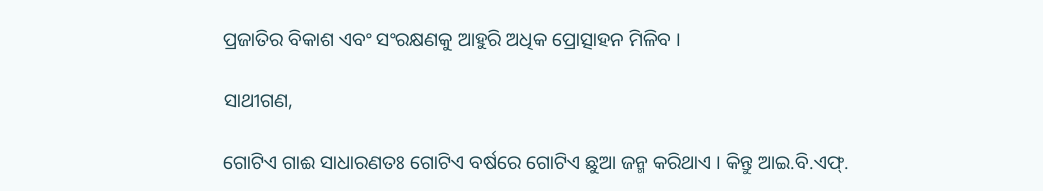ପ୍ରଜାତିର ବିକାଶ ଏବଂ ସଂରକ୍ଷଣକୁ ଆହୁରି ଅଧିକ ପ୍ରୋତ୍ସାହନ ମିଳିବ ।

ସାଥୀଗଣ,

ଗୋଟିଏ ଗାଈ ସାଧାରଣତଃ ଗୋଟିଏ ବର୍ଷରେ ଗୋଟିଏ ଛୁଆ ଜନ୍ମ କରିଥାଏ । କିନ୍ତୁ ଆଇ.ବି.ଏଫ୍.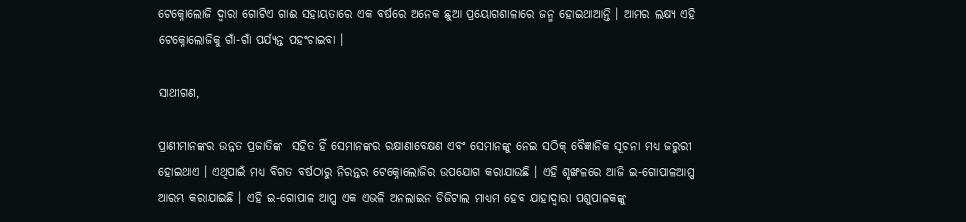ଟେକ୍ନୋଲୋଜି ଦ୍ୱାରା ଗୋଟିଏ ଗାଈ ସହାୟତାରେ ଏକ ବର୍ଷରେ ଅନେକ ଛୁଆ ପ୍ରୟୋଗଶାଳାରେ ଜନ୍ମ ହୋଇଥାଆନ୍ତି । ଆମର ଲକ୍ଷ୍ୟ ଏହି ଟେକ୍ନୋଲୋଜିକୁ ଗାଁ-ଗାଁ ପର୍ଯ୍ୟନ୍ତ ପହଂଚାଇବା ।

ସାଥୀଗଣ,

ପ୍ରାଣୀମାନଙ୍କର ଉନ୍ନତ ପ୍ରଜାତିଙ୍କ  ସହିତ ହିଁ ସେମାନଙ୍କର ରକ୍ଷାଣାବେକ୍ଷଣ ଏବଂ ସେମାନଙ୍କୁ ନେଇ ସଠିକ୍ ବୈଜ୍ଞାନିକ ସୂଚନା ମଧ୍ୟ ଜରୁରୀ ହୋଇଥାଏ । ଏଥିପାଇଁ ମଧ୍ୟ ବିଗତ ବର୍ଷଠାରୁ ନିରନ୍ତର ଟେକ୍ନୋଲୋଜିର ଉପଯୋଗ କରାଯାଉଛି । ଏହି ଶୃଙ୍ଖଳରେ ଆଜି ଇ-ଗୋପାଳଆପ୍ପ ଆରମ୍ଭ କରାଯାଇଛି । ଏହି ଇ-ଗୋପାଳ ଆପ୍ପ ଏକ ଏଭଳି ଅନଲାଇନ ଡିଜିଟାଲ ମାଧ୍ୟମ ହେବ ଯାହାଦ୍ୱାରା ପଶୁପାଳକଙ୍କୁ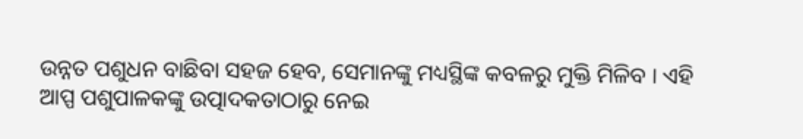ଉନ୍ନତ ପଶୁଧନ ବାଛିବା ସହଜ ହେବ, ସେମାନଙ୍କୁ ମଧ୍ୟସ୍ଥିଙ୍କ କବଳରୁ ମୁକ୍ତି ମିଳିବ । ଏହି ଆପ୍ପ ପଶୁପାଳକଙ୍କୁ ଉତ୍ପାଦକତାଠାରୁ ନେଇ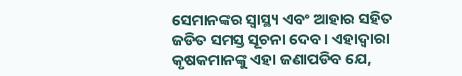ସେମାନଙ୍କର ସ୍ୱାସ୍ଥ୍ୟ ଏବଂ ଆହାର ସହିତ ଜଡିତ ସମସ୍ତ ସୂଚନା ଦେବ । ଏହାଦ୍ୱାରା କୃଷକମାନଙ୍କୁ ଏହା ଜଣାପଡିବ ଯେ,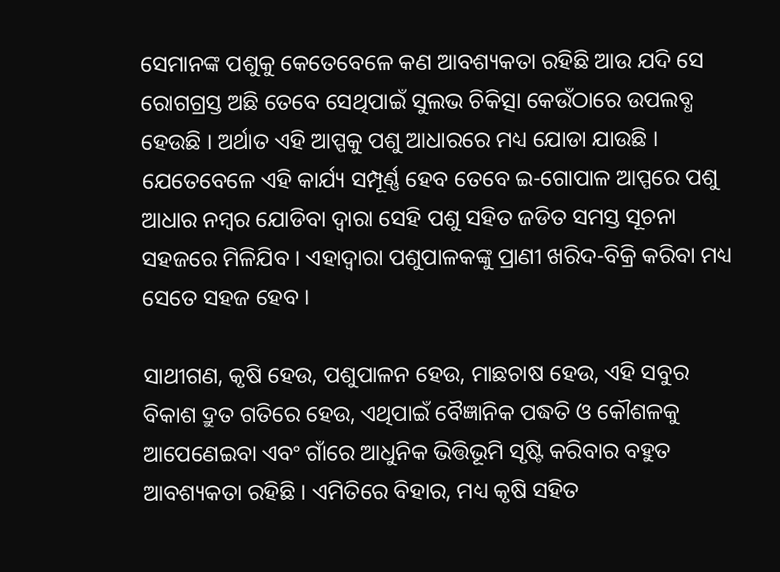ସେମାନଙ୍କ ପଶୁକୁ କେତେବେଳେ କଣ ଆବଶ୍ୟକତା ରହିଛି ଆଉ ଯଦି ସେ ରୋଗଗ୍ରସ୍ତ ଅଛି ତେବେ ସେଥିପାଇଁ ସୁଲଭ ଚିକିତ୍ସା କେଉଁଠାରେ ଉପଲବ୍ଧ ହେଉଛି । ଅର୍ଥାତ ଏହି ଆପ୍ପକୁ ପଶୁ ଆଧାରରେ ମଧ୍ୟ ଯୋଡା ଯାଉଛି । ଯେତେବେଳେ ଏହି କାର୍ଯ୍ୟ ସମ୍ପୂର୍ଣ୍ଣ ହେବ ତେବେ ଇ-ଗୋପାଳ ଆପ୍ପରେ ପଶୁ ଆଧାର ନମ୍ବର ଯୋଡିବା ଦ୍ୱାରା ସେହି ପଶୁ ସହିତ ଜଡିତ ସମସ୍ତ ସୂଚନା ସହଜରେ ମିଳିଯିବ । ଏହାଦ୍ୱାରା ପଶୁପାଳକଙ୍କୁ ପ୍ରାଣୀ ଖରିଦ-ବିକ୍ରି କରିବା ମଧ୍ୟ ସେତେ ସହଜ ହେବ ।

ସାଥୀଗଣ, କୃଷି ହେଉ, ପଶୁପାଳନ ହେଉ, ମାଛଚାଷ ହେଉ, ଏହି ସବୁର ବିକାଶ ଦ୍ରୁତ ଗତିରେ ହେଉ, ଏଥିପାଇଁ ବୈଜ୍ଞାନିକ ପଦ୍ଧତି ଓ କୌଶଳକୁ ଆପେଣେଇବା ଏବଂ ଗାଁରେ ଆଧୁନିକ ଭିତ୍ତିଭୂମି ସୃଷ୍ଟି କରିବାର ବହୁତ ଆବଶ୍ୟକତା ରହିଛି । ଏମିତିରେ ବିହାର, ମଧ୍ୟ କୃଷି ସହିତ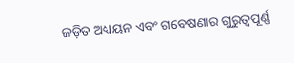ଜଡ଼ିତ ଅଧ୍ୟୟନ ଏବଂ ଗବେଷଣାର ଗୁରୁତ୍ୱପୂର୍ଣ୍ଣ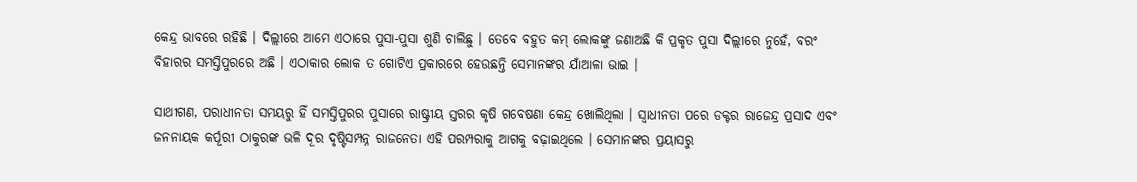କେନ୍ଦ୍ର ଭାବରେ ରହିଛି । ଦିଲ୍ଲୀରେ ଆମେ ଏଠାରେ ପୁସା-ପୁସା ଶୁଣି ଚାଲିଛୁ । ତେବେ ବହୁତ କମ୍ ଲୋକଙ୍କୁ ଜଣାଅଛି କି ପ୍ରକୃତ ପୁସା ଦିଲ୍ଲୀରେ ନୁହେଁ, ବରଂ ବିହାରର ସମସ୍ତିପୁରରେ ଅଛି । ଏଠାକାର ଲୋକ ତ ଗୋଟିଏ ପ୍ରକାରରେ ହେଉଛନ୍ତି ସେମାନଙ୍କର ଯାଁଆଳା ଭାଇ ।

ସାଥୀଗଣ, ପରାଧୀନତା ସମୟରୁ ହିଁ ସମସ୍ତିପୁରର ପୁସାରେ ରାଷ୍ଟ୍ରୀୟ ସ୍ତରର କୃଷି ଗବେଷଣା କେନ୍ଦ୍ର ଖୋଲିଥିଲା । ସ୍ୱାଧୀନତା ପରେ ଡକ୍ଟର ରାଜେନ୍ଦ୍ର ପ୍ରସାଦ ଏବଂ ଜନନାୟକ କର୍ପୂରୀ ଠାକୁରଙ୍କ ଭଳି ଦୂର ଦୃଷ୍ଟିସମ୍ପନ୍ନ ରାଜନେତା ଏହି ପରମ୍ପରାକୁ ଆଗକୁ ବଢ଼ାଇଥିଲେ । ସେମାନଙ୍କର ପ୍ରୟାସରୁ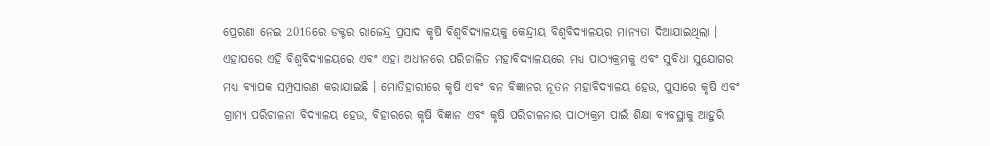ପ୍ରେରଣା ନେଇ 2016ରେ ଡକ୍ଟର ରାଜେନ୍ଦ୍ର ପ୍ରସାଦ କୃଷି ବିଶ୍ୱବିଦ୍ୟାଳୟକୁ କେନ୍ଦ୍ରୀୟ ବିଶ୍ୱବିଦ୍ୟାଳୟର ମାନ୍ୟତା ଦିଆଯାଇଥିଲା । ଏହାପରେ ଏହି ବିଶ୍ୱବିଦ୍ୟାଳୟରେ ଏବଂ ଏହା ଅଧୀନରେ ପରିଚାଳିତ ମହାବିଦ୍ୟାଳୟରେ ମଧ୍ୟ ପାଠ୍ୟକ୍ରମକୁ ଏବଂ ସୁବିଧା ସୁଯୋଗର ମଧ୍ୟ ବ୍ୟାପକ ସମ୍ପ୍ରସାରଣ କରାଯାଇଛି । ମୋତିହାରୀରେ କୃଷି ଏବଂ ବନ ବିଜ୍ଞାନର ନୂତନ ମହାବିଦ୍ୟାଳୟ ହେଉ, ପୁସାରେ କୃଷି ଏବଂ ଗ୍ରାମ୍ୟ ପରିଚାଳନା ବିଦ୍ୟାଳୟ ହେଉ, ବିହାରରେ କୃଷି ବିଜ୍ଞାନ ଏବଂ କୃଷି ପରିଚାଳନାର ପାଠ୍ୟକ୍ରମ ପାଇଁ ଶିକ୍ଷା ବ୍ୟବସ୍ଥାକୁ ଆହୁରି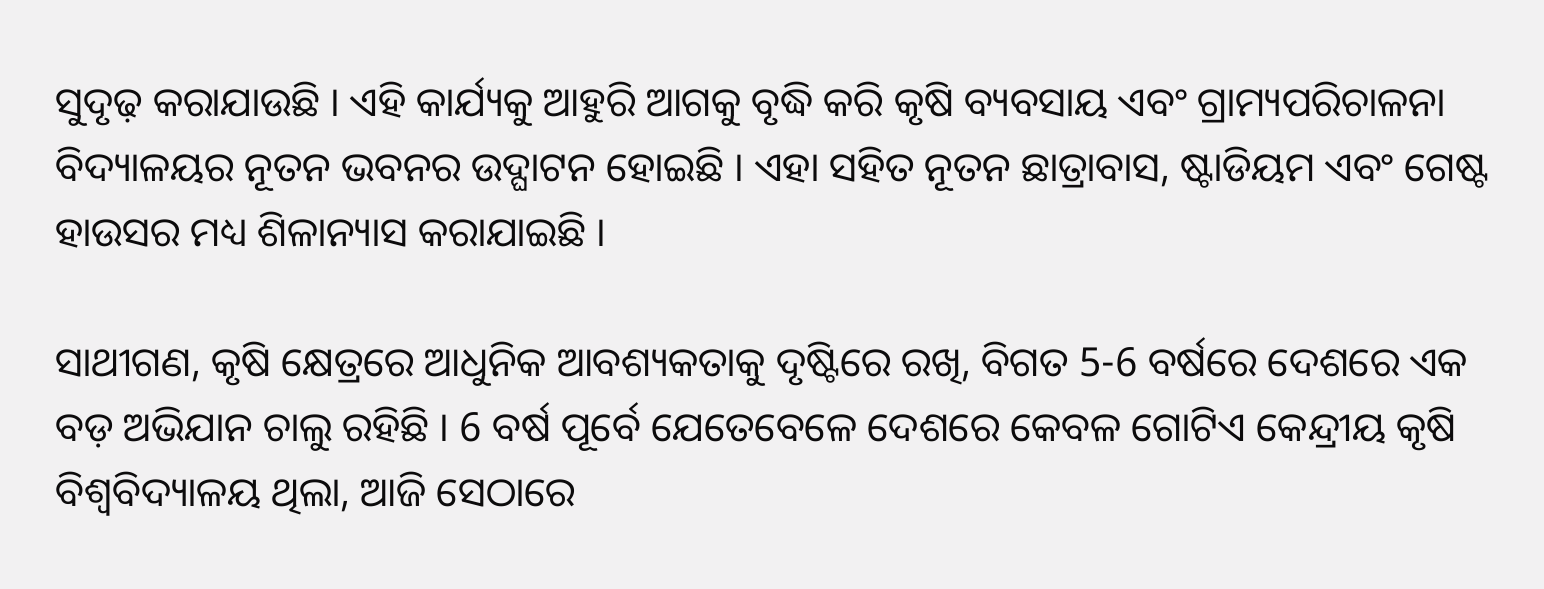ସୁଦୃଢ଼ କରାଯାଉଛି । ଏହି କାର୍ଯ୍ୟକୁ ଆହୁରି ଆଗକୁ ବୃଦ୍ଧି କରି କୃଷି ବ୍ୟବସାୟ ଏବଂ ଗ୍ରାମ୍ୟପରିଚାଳନା ବିଦ୍ୟାଳୟର ନୂତନ ଭବନର ଉଦ୍ଘାଟନ ହୋଇଛି । ଏହା ସହିତ ନୂତନ ଛାତ୍ରାବାସ, ଷ୍ଟାଡିୟମ ଏବଂ ଗେଷ୍ଟ ହାଉସର ମଧ୍ୟ ଶିଳାନ୍ୟାସ କରାଯାଇଛି ।

ସାଥୀଗଣ, କୃଷି କ୍ଷେତ୍ରରେ ଆଧୁନିକ ଆବଶ୍ୟକତାକୁ ଦୃଷ୍ଟିରେ ରଖି, ବିଗତ 5-6 ବର୍ଷରେ ଦେଶରେ ଏକ ବଡ଼ ଅଭିଯାନ ଚାଲୁ ରହିଛି । 6 ବର୍ଷ ପୂର୍ବେ ଯେତେବେଳେ ଦେଶରେ କେବଳ ଗୋଟିଏ କେନ୍ଦ୍ରୀୟ କୃଷି ବିଶ୍ୱବିଦ୍ୟାଳୟ ଥିଲା, ଆଜି ସେଠାରେ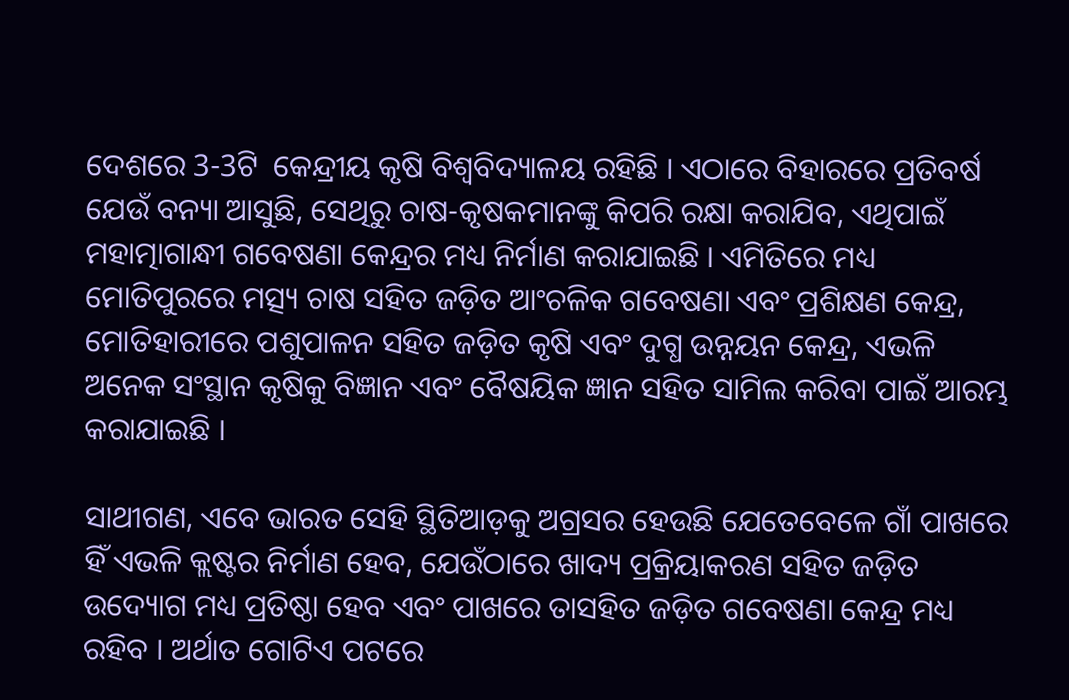ଦେଶରେ 3-3ଟି  କେନ୍ଦ୍ରୀୟ କୃଷି ବିଶ୍ୱବିଦ୍ୟାଳୟ ରହିଛି । ଏଠାରେ ବିହାରରେ ପ୍ରତିବର୍ଷ ଯେଉଁ ବନ୍ୟା ଆସୁଛି, ସେଥିରୁ ଚାଷ-କୃଷକମାନଙ୍କୁ କିପରି ରକ୍ଷା କରାଯିବ, ଏଥିପାଇଁ ମହାତ୍ମାଗାନ୍ଧୀ ଗବେଷଣା କେନ୍ଦ୍ରର ମଧ୍ୟ ନିର୍ମାଣ କରାଯାଇଛି । ଏମିତିରେ ମଧ୍ୟ ମୋତିପୁରରେ ମତ୍ସ୍ୟ ଚାଷ ସହିତ ଜଡ଼ିତ ଆଂଚଳିକ ଗବେଷଣା ଏବଂ ପ୍ରଶିକ୍ଷଣ କେନ୍ଦ୍ର, ମୋତିହାରୀରେ ପଶୁପାଳନ ସହିତ ଜଡ଼ିତ କୃଷି ଏବଂ ଦୁଗ୍ଧ ଉନ୍ନୟନ କେନ୍ଦ୍ର, ଏଭଳି ଅନେକ ସଂସ୍ଥାନ କୃଷିକୁ ବିଜ୍ଞାନ ଏବଂ ବୈଷୟିକ ଜ୍ଞାନ ସହିତ ସାମିଲ କରିବା ପାଇଁ ଆରମ୍ଭ କରାଯାଇଛି ।

ସାଥୀଗଣ, ଏବେ ଭାରତ ସେହି ସ୍ଥିତିଆଡ଼କୁ ଅଗ୍ରସର ହେଉଛି ଯେତେବେଳେ ଗାଁ ପାଖରେ ହିଁ ଏଭଳି କ୍ଲଷ୍ଟର ନିର୍ମାଣ ହେବ, ଯେଉଁଠାରେ ଖାଦ୍ୟ ପ୍ରକ୍ରିୟାକରଣ ସହିତ ଜଡ଼ିତ ଉଦ୍ୟୋଗ ମଧ୍ୟ ପ୍ରତିଷ୍ଠା ହେବ ଏବଂ ପାଖରେ ତାସହିତ ଜଡ଼ିତ ଗବେଷଣା କେନ୍ଦ୍ର ମଧ୍ୟ ରହିବ । ଅର୍ଥାତ ଗୋଟିଏ ପଟରେ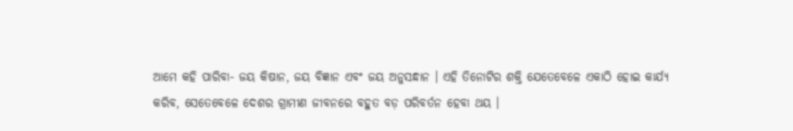ଆମେ କହି ପାରିବା- ଜୟ କିଷାନ, ଜୟ ବିଜ୍ଞାନ ଏବଂ ଜୟ ଅନୁସନ୍ଧାନ । ଏହି ତିନୋଟିର ଶକ୍ତି ଯେତେବେଳେ ଏକାଠି ହୋଇ କାର୍ଯ୍ୟ କରିବ, ସେତେବେଳେ ଦେଶର ଗ୍ରାମୀଣ ଜୀବନରେ ବହୁତ ବଡ଼ ପରିବର୍ତନ ହେବା ଥୟ ।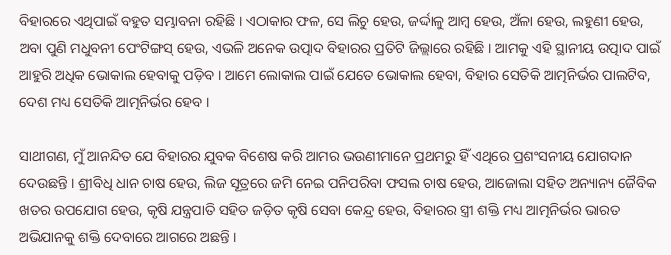ବିହାରରେ ଏଥିପାଇଁ ବହୁତ ସମ୍ଭାବନା ରହିଛି । ଏଠାକାର ଫଳ, ସେ ଲିଚୁ ହେଉ, ଜର୍ଦ୍ଦାଳୁ ଆମ୍ବ ହେଉ, ଅଁଳା ହେଉ, ଲହୁଣୀ ହେଉ, ଅବା ପୁଣି ମଧୁବନୀ ପେଂଟିଙ୍ଗସ୍ ହେଉ, ଏଭଳି ଅନେକ ଉତ୍ପାଦ ବିହାରର ପ୍ରତିଟି ଜିଲ୍ଲାରେ ରହିଛି । ଆମକୁ ଏହି ସ୍ଥାନୀୟ ଉତ୍ପାଦ ପାଇଁ ଆହୁରି ଅଧିକ ଭୋକାଲ ହେବାକୁ ପଡ଼ିବ । ଆମେ ଲୋକାଲ ପାଇଁ ଯେତେ ଭୋକାଲ ହେବା, ବିହାର ସେତିକି ଆତ୍ମନିର୍ଭର ପାଲଟିବ, ଦେଶ ମଧ୍ୟ ସେତିକି ଆତ୍ମନିର୍ଭର ହେବ ।

ସାଥୀଗଣ, ମୁଁ ଆନନ୍ଦିତ ଯେ ବିହାରର ଯୁବକ ବିଶେଷ କରି ଆମର ଭଉଣୀମାନେ ପ୍ରଥମରୁ ହିଁ ଏଥିରେ ପ୍ରଶଂସନୀୟ ଯୋଗଦାନ ଦେଉଛନ୍ତି । ଶ୍ରୀବିଧି ଧାନ ଚାଷ ହେଉ, ଲିଜ ସୂତ୍ରରେ ଜମି ନେଇ ପନିପରିବା ଫସଲ ଚାଷ ହେଉ, ଆଜୋଲା ସହିତ ଅନ୍ୟାନ୍ୟ ଜୈବିକ ଖତର ଉପଯୋଗ ହେଉ, କୃଷି ଯନ୍ତ୍ରପାତି ସହିତ ଜଡ଼ିତ କୃଷି ସେବା କେନ୍ଦ୍ର ହେଉ, ବିହାରର ସ୍ତ୍ରୀ ଶକ୍ତି ମଧ୍ୟ ଆତ୍ମନିର୍ଭର ଭାରତ ଅଭିଯାନକୁ ଶକ୍ତି ଦେବାରେ ଆଗରେ ଅଛନ୍ତି ।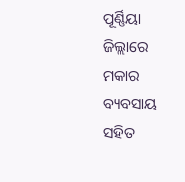ପୂର୍ଣ୍ଣିୟା ଜିଲ୍ଲାରେ ମକାର ବ୍ୟବସାୟ ସହିତ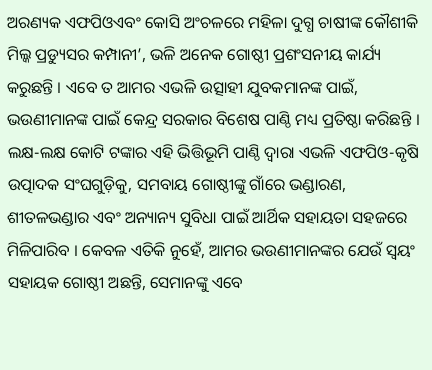ଅରଣ୍ୟକ ଏଫପିଓଏବଂ କୋସି ଅଂଚଳରେ ମହିଳା ଦୁଗ୍ଧ ଚାଷୀଙ୍କ କୌଶୀକି ମିଲ୍କ ପ୍ରଡ୍ୟୁସର କମ୍ପାନୀ’, ଭଳି ଅନେକ ଗୋଷ୍ଠୀ ପ୍ରଶଂସନୀୟ କାର୍ଯ୍ୟ କରୁଛନ୍ତି । ଏବେ ତ ଆମର ଏଭଳି ଉତ୍ସାହୀ ଯୁବକମାନଙ୍କ ପାଇଁ, ଭଉଣୀମାନଙ୍କ ପାଇଁ କେନ୍ଦ୍ର ସରକାର ବିଶେଷ ପାଣ୍ଠି ମଧ୍ୟ ପ୍ରତିଷ୍ଠା କରିଛନ୍ତି । ଲକ୍ଷ-ଲକ୍ଷ କୋଟି ଟଙ୍କାର ଏହି ଭିତ୍ତିଭୂମି ପାଣ୍ଠି ଦ୍ୱାରା ଏଭଳି ଏଫପିଓ-କୃଷି ଉତ୍ପାଦକ ସଂଘଗୁଡ଼ିକୁ, ସମବାୟ ଗୋଷ୍ଠୀଙ୍କୁ ଗାଁରେ ଭଣ୍ଡାରଣ, ଶୀତଳଭଣ୍ଡାର ଏବଂ ଅନ୍ୟାନ୍ୟ ସୁବିଧା ପାଇଁ ଆର୍ଥିକ ସହାୟତା ସହଜରେ ମିଳିପାରିବ । କେବଳ ଏତିକି ନୁହେଁ, ଆମର ଭଉଣୀମାନଙ୍କର ଯେଉଁ ସ୍ୱୟଂ ସହାୟକ ଗୋଷ୍ଠୀ ଅଛନ୍ତି, ସେମାନଙ୍କୁ ଏବେ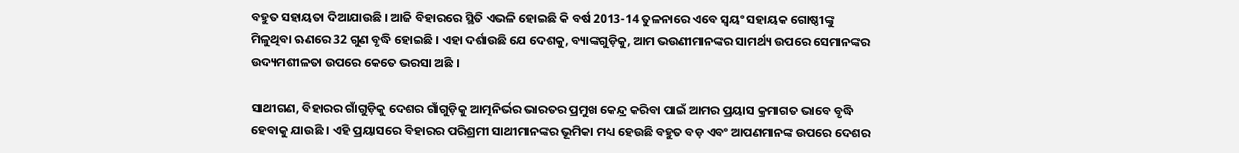ବହୁତ ସହାୟତା ଦିଆଯାଉଛି । ଆଜି ବିହାରରେ ସ୍ଥିତି ଏଭଳି ହୋଇଛି କି ବର୍ଷ 2013-14 ତୁଳନାରେ ଏବେ ସ୍ୱୟଂ ସହାୟକ ଗୋଷ୍ଠୀଙ୍କୁ ମିଳୁଥିବା ଋଣରେ 32 ଗୁଣ ବୃଦ୍ଧି ହୋଇଛି । ଏହା ଦର୍ଶାଉଛି ଯେ ଦେଶକୁ, ବ୍ୟାଙ୍କଗୁଡ଼ିକୁ, ଆମ ଭଉଣୀମାନଙ୍କର ସାମର୍ଥ୍ୟ ଉପରେ ସେମାନଙ୍କର ଉଦ୍ୟମଶୀଳତା ଉପରେ କେତେ ଭରସା ଅଛି ।

ସାଥୀଗଣ, ବିହାରର ଗାଁଗୁଡ଼ିକୁ ଦେଶର ଗାଁଗୁଡ଼ିକୁ ଆତ୍ମନିର୍ଭର ଭାରତର ପ୍ରମୁଖ କେନ୍ଦ୍ର କରିବା ପାଇଁ ଆମର ପ୍ରୟାସ କ୍ରମାଗତ ଭାବେ ବୃଦ୍ଧି ହେବାକୁ ଯାଉଛି । ଏହି ପ୍ରୟାସରେ ବିହାରର ପରିଶ୍ରମୀ ସାଥୀମାନଙ୍କର ଭୂମିକା ମଧ୍ୟ ହେଉଛି ବହୁତ ବଡ଼ ଏବଂ ଆପଣମାନଙ୍କ ଉପରେ ଦେଶର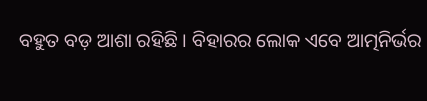ବହୁତ ବଡ଼ ଆଶା ରହିଛି । ବିହାରର ଲୋକ ଏବେ ଆତ୍ମନିର୍ଭର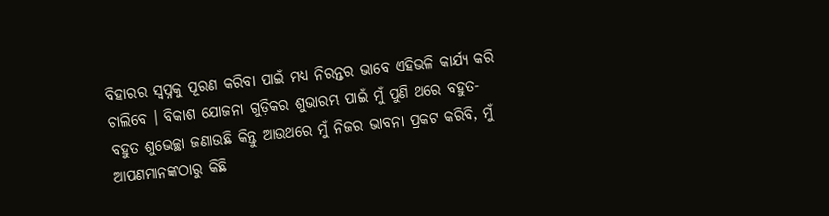ବିହାରର ସ୍ୱପ୍ନକୁ ପୂରଣ କରିବା ପାଇଁ ମଧ୍ୟ ନିରନ୍ତର ଭାବେ ଏହିଭଳି କାର୍ଯ୍ୟ କରି ଚାଲିବେ । ବିକାଶ ଯୋଜନା ଗୁଡ଼ିକର ଶୁଭାରମ୍ଭ ପାଇଁ ମୁଁ ପୁଣି ଥରେ ବହୁତ-ବହୁତ ଶୁଭେଚ୍ଛା ଜଣାଉଛି କିନ୍ତୁ ଆଉଥରେ ମୁଁ ନିଜର ଭାବନା ପ୍ରକଟ କରିବି, ମୁଁ ଆପଣମାନଙ୍କଠାରୁ କିଛି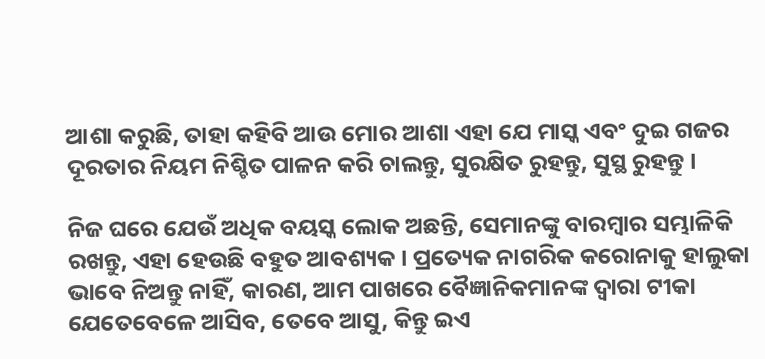ଆଶା କରୁଛି, ତାହା କହିବି ଆଉ ମୋର ଆଶା ଏହା ଯେ ମାସ୍କ ଏବଂ ଦୁଇ ଗଜର ଦୂରତାର ନିୟମ ନିଶ୍ଚିତ ପାଳନ କରି ଚାଲନ୍ତୁ, ସୁରକ୍ଷିତ ରୁହନ୍ତୁ, ସୁସ୍ଥ ରୁହନ୍ତୁ ।

ନିଜ ଘରେ ଯେଉଁ ଅଧିକ ବୟସ୍କ ଲୋକ ଅଛନ୍ତି, ସେମାନଙ୍କୁ ବାରମ୍ବାର ସମ୍ଭାଳିକି ରଖନ୍ତୁ, ଏହା ହେଉଛି ବହୁତ ଆବଶ୍ୟକ । ପ୍ରତ୍ୟେକ ନାଗରିକ କରୋନାକୁ ହାଲୁକା ଭାବେ ନିଅନ୍ତୁ ନାହିଁ, କାରଣ, ଆମ ପାଖରେ ବୈଜ୍ଞାନିକମାନଙ୍କ ଦ୍ୱାରା ଟୀକା ଯେତେବେଳେ ଆସିବ, ତେବେ ଆସୁ, କିନ୍ତୁ ଇଏ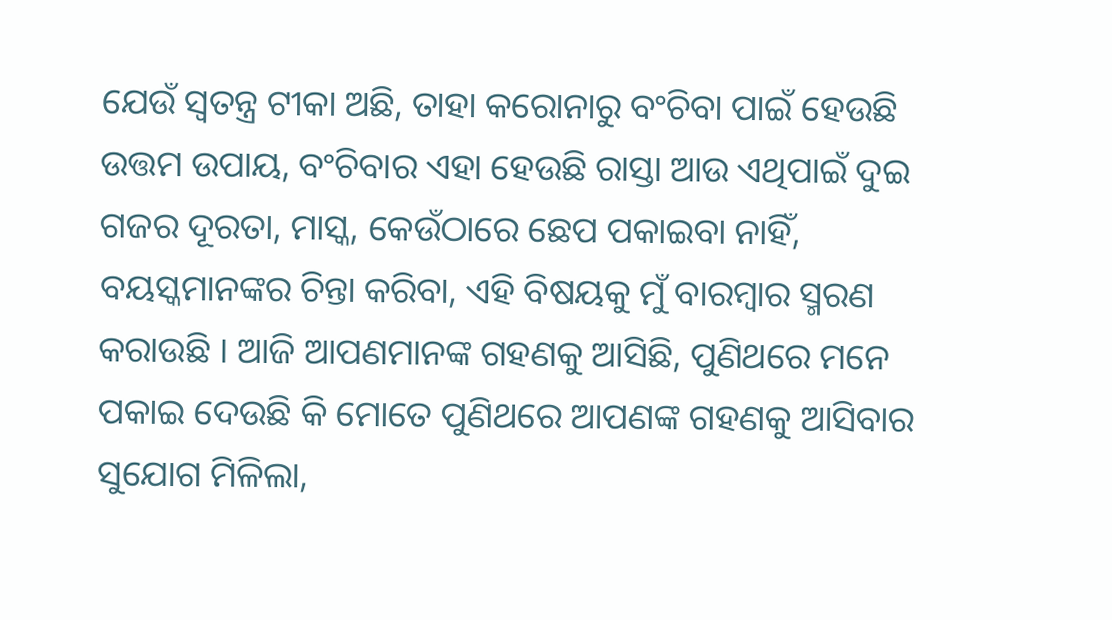ଯେଉଁ ସ୍ୱତନ୍ତ୍ର ଟୀକା ଅଛି, ତାହା କରୋନାରୁ ବଂଚିବା ପାଇଁ ହେଉଛି ଉତ୍ତମ ଉପାୟ, ବଂଚିବାର ଏହା ହେଉଛି ରାସ୍ତା ଆଉ ଏଥିପାଇଁ ଦୁଇ ଗଜର ଦୂରତା, ମାସ୍କ, କେଉଁଠାରେ ଛେପ ପକାଇବା ନାହିଁ, ବୟସ୍କମାନଙ୍କର ଚିନ୍ତା କରିବା, ଏହି ବିଷୟକୁ ମୁଁ ବାରମ୍ବାର ସ୍ମରଣ କରାଉଛି । ଆଜି ଆପଣମାନଙ୍କ ଗହଣକୁ ଆସିଛି, ପୁଣିଥରେ ମନେ ପକାଇ ଦେଉଛି କି ମୋତେ ପୁଣିଥରେ ଆପଣଙ୍କ ଗହଣକୁ ଆସିବାର ସୁଯୋଗ ମିଳିଲା,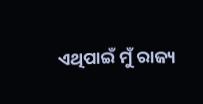ଏଥିପାଇଁ ମୁଁ ରାଜ୍ୟ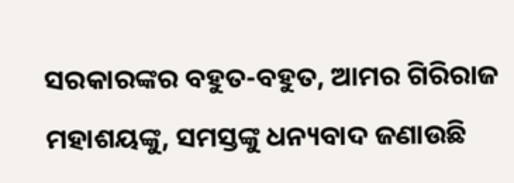ସରକାରଙ୍କର ବହୁତ-ବହୁତ, ଆମର ଗିରିରାଜ ମହାଶୟଙ୍କୁ, ସମସ୍ତଙ୍କୁ ଧନ୍ୟବାଦ ଜଣାଉଛି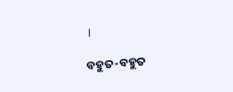।

ବହୁତ-ବହୁତ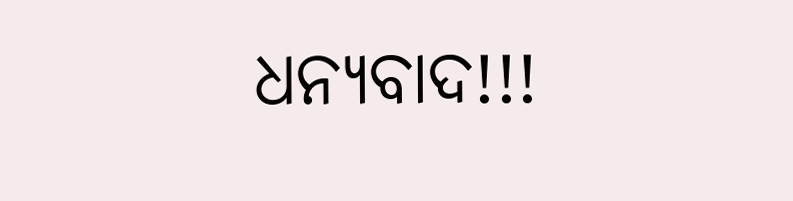ଧନ୍ୟବାଦ!!!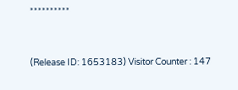**********



(Release ID: 1653183) Visitor Counter : 147